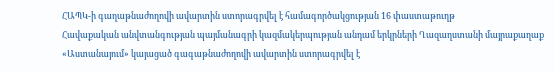ՀԱՊԿ-ի գաղաթնաժողովի ավարտին ստորագրվել է համագործակցության 16 փաստաթուղթ
Հավաքական անվտանգության պայմանագրի կազմակերպության անդամ երկրների Ղազաղստանի մայրաքաղաք «Աստանայում» կայացած գագաթնաժողովի ավարտին ստորագրվել է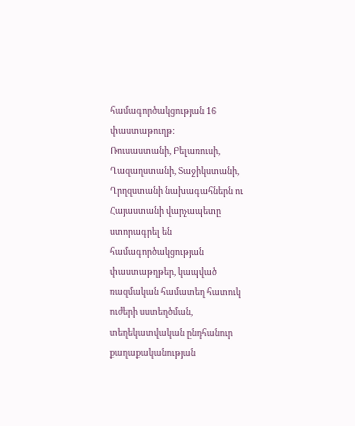համագործակցության 16 փաստաթուղթ:
Ռուսաստանի, Բելառուսի, Ղազաղստանի, Տաջիկստանի, Ղրղզստանի նախագահներն ու Հայաստանի վարչապետը ստորագրել են համագործակցության փաստաթղթեր, կապված ռազմական համատեղ հատուկ ուժերի սստեղծման, տեղեկատվական ընդհանուր քաղաքականության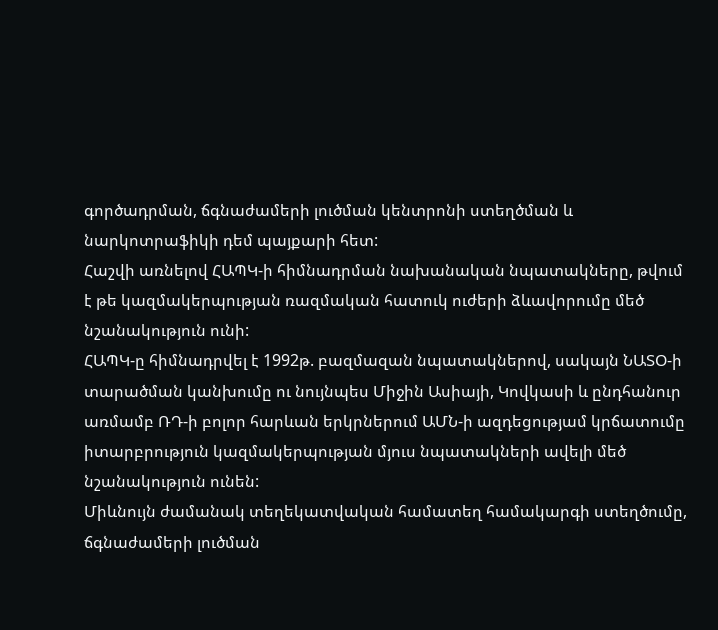գործադրման, ճգնաժամերի լուծման կենտրոնի ստեղծման և նարկոտրաֆիկի դեմ պայքարի հետ:
Հաշվի առնելով ՀԱՊԿ-ի հիմնադրման նախանական նպատակները, թվում է թե կազմակերպության ռազմական հատուկ ուժերի ձևավորումը մեծ նշանակություն ունի:
ՀԱՊԿ-ը հիմնադրվել է 1992թ. բազմազան նպատակներով, սակայն ՆԱՏՕ-ի տարածման կանխումը ու նույնպես Միջին Ասիայի, Կովկասի և ընդհանուր առմամբ ՌԴ-ի բոլոր հարևան երկրներում ԱՄՆ-ի ազդեցությամ կրճատումը իտարբրություն կազմակերպության մյուս նպատակների ավելի մեծ նշանակություն ունեն:
Միևնույն ժամանակ տեղեկատվական համատեղ համակարգի ստեղծումը, ճգնաժամերի լուծման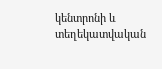կենտրոնի և տեղեկատվական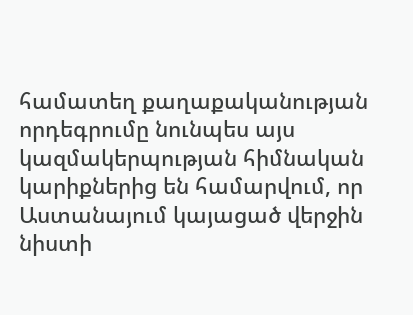համատեղ քաղաքականության որդեգրումը նունպես այս կազմակերպության հիմնական կարիքներից են համարվում, որ Աստանայում կայացած վերջին նիստի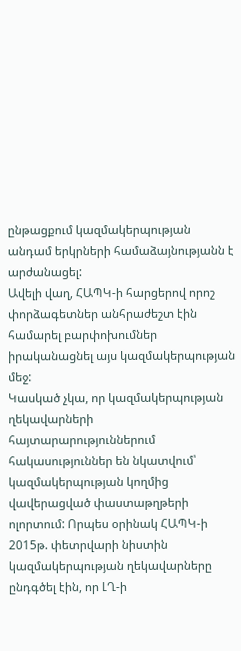ընթացքում կազմակերպության անդամ երկրների համաձայնությանն է արժանացել:
Ավելի վաղ, ՀԱՊԿ-ի հարցերով որոշ փորձագետներ անհրաժեշտ էին համարել բարփոխումներ իրականացնել այս կազմակերպության մեջ:
Կասկած չկա, որ կազմակերպության ղեկավարների հայտարարություններում հակասություններ են նկատվում՝ կազմակերպության կողմից վավերացված փաստաթղթերի ոլորտում: Որպես օրինակ ՀԱՊԿ-ի 2015թ. փետրվարի նիստին կազմակերպության ղեկավարները ընդգծել էին, որ ԼՂ-ի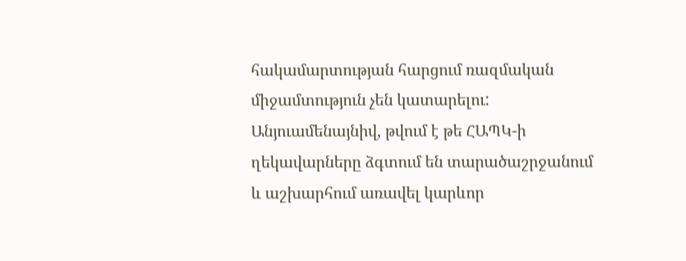հակամարտության հարցում ռազմական միջամտություն չեն կատարելու:
Անյուամենայնիվ, թվում է թե ՀԱՊԿ-ի ղեկավարները ձգտում են տարածաշրջանում և աշխարհում առավել կարևոր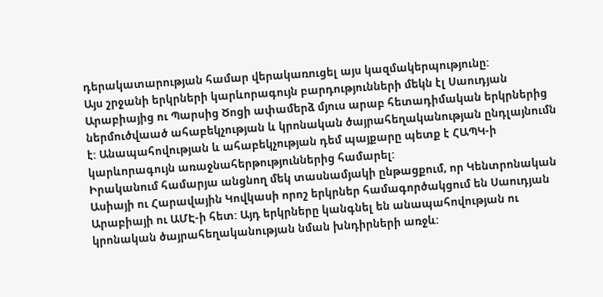դերակատարության համար վերակառուցել այս կազմակերպությունը:
Այս շրջանի երկրների կարևորագույն բարդությունների մեկն էլ Սաուդյան Արաբիայից ու Պարսից Ծոցի ափամերձ մյուս արաբ հետադիմական երկրներից ներմուծվաած ահաբեկչության և կրոնական ծայրահեղականության ընդլայնումն է: Անապահովության և ահաբեկչության դեմ պայքարը պետք է ՀԱՊԿ-ի կարևորագույն առաջնահերթություններից համարել:
Իրականում համարյա անցնող մեկ տասնամյակի ընթացքում, որ Կենտրոնական Ասիայի ու Հարավային Կովկասի որոշ երկրներ համագործակցում են Սաուդյան Արաբիայի ու ԱՄԷ-ի հետ: Այդ երկրները կանգնել են անապահովության ու կրոնական ծայրահեղականության նման խնդիրների առջև: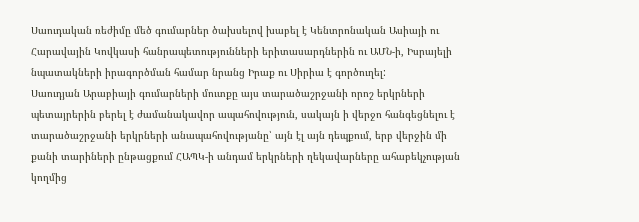Սաուդական ռեժիմը մեծ գումարներ ծախսելով խաբել է Կենտրոնական Ասիայի ու Հարավային Կովկասի հանրապետությունների երիտասարդներին ու ԱՄՆ-ի, Իսրայելի նպատակների իրագործման համար նրանց Իրաք ու Սիրիա է գործուղել:
Սաուդյան Արաբիայի գումարների մուտքը այս տարածաշրջանի որոշ երկրների պետայրերին բերել է ժամանակավոր ապահովություն, սակայն ի վերջո հանգեցնելու է տարածաշրջանի երկրների անապահովությանը՝ այն էլ այն դեպքում, երբ վերջին մի քանի տարիների ընթացքում ՀԱՊԿ-ի անդամ երկրների ղեկավարները ահաբեկչության կողմից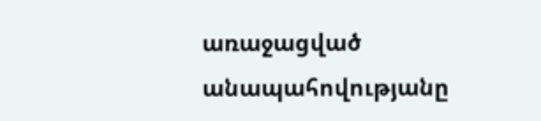առաջացված անապահովությանը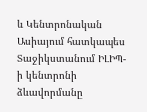և Կենտրոնական Ասիայում հատկապես Տաջիկստանում ԻԼԻՊ-ի կենտրոնի ձևավորմանը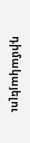դիմակայելու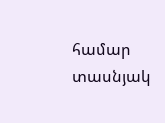համար տասնյակ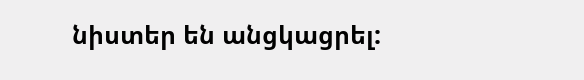նիստեր են անցկացրել: